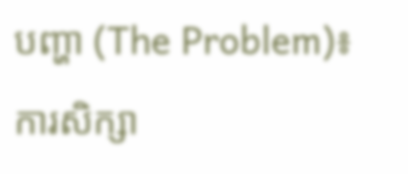បញ្ហា (The Problem)៖ ការសិក្សា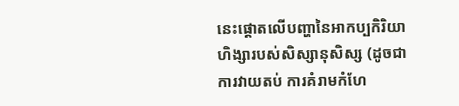នេះផ្តោតលើបញ្ហានៃអាកប្បកិរិយាហិង្សារបស់សិស្សានុសិស្ស (ដូចជាការវាយតប់ ការគំរាមកំហែ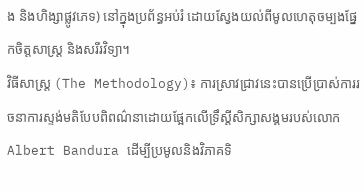ង និងហិង្សាផ្លូវភេទ) នៅក្នុងប្រព័ន្ធអប់រំ ដោយស្វែងយល់ពីមូលហេតុចម្បងផ្នែកចិត្តសាស្ត្រ និងសរីរវិទ្យា។
វិធីសាស្ត្រ (The Methodology)៖ ការស្រាវជ្រាវនេះបានប្រើប្រាស់ការរចនាការស្ទង់មតិបែបពិពណ៌នាដោយផ្អែកលើទ្រឹស្តីសិក្សាសង្គមរបស់លោក Albert Bandura ដើម្បីប្រមូលនិងវិភាគទិ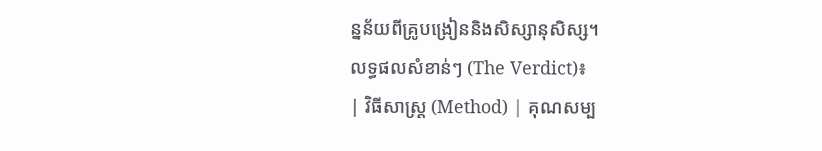ន្នន័យពីគ្រូបង្រៀននិងសិស្សានុសិស្ស។
លទ្ធផលសំខាន់ៗ (The Verdict)៖
| វិធីសាស្ត្រ (Method) | គុណសម្ប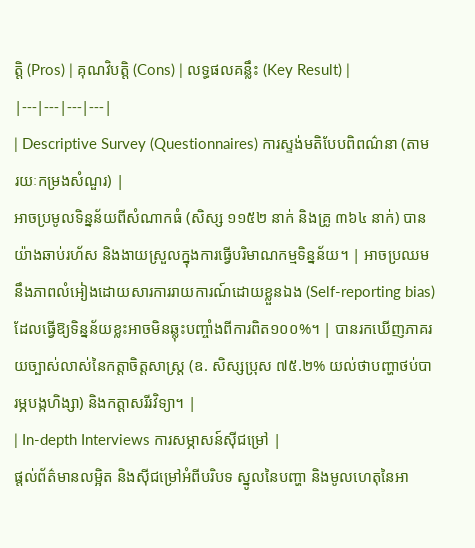ត្តិ (Pros) | គុណវិបត្តិ (Cons) | លទ្ធផលគន្លឹះ (Key Result) |
|---|---|---|---|
| Descriptive Survey (Questionnaires) ការស្ទង់មតិបែបពិពណ៌នា (តាមរយៈកម្រងសំណួរ) |
អាចប្រមូលទិន្នន័យពីសំណាកធំ (សិស្ស ១១៥២ នាក់ និងគ្រូ ៣៦៤ នាក់) បានយ៉ាងឆាប់រហ័ស និងងាយស្រួលក្នុងការធ្វើបរិមាណកម្មទិន្នន័យ។ | អាចប្រឈមនឹងភាពលំអៀងដោយសារការរាយការណ៍ដោយខ្លួនឯង (Self-reporting bias) ដែលធ្វើឱ្យទិន្នន័យខ្លះអាចមិនឆ្លុះបញ្ចាំងពីការពិត១០០%។ | បានរកឃើញភាគរយច្បាស់លាស់នៃកត្តាចិត្តសាស្ត្រ (ឧ. សិស្សប្រុស ៧៥.២% យល់ថាបញ្ហាថប់បារម្ភបង្កហិង្សា) និងកត្តាសរីរវិទ្យា។ |
| In-depth Interviews ការសម្ភាសន៍ស៊ីជម្រៅ |
ផ្តល់ព័ត៌មានលម្អិត និងស៊ីជម្រៅអំពីបរិបទ ស្នូលនៃបញ្ហា និងមូលហេតុនៃអា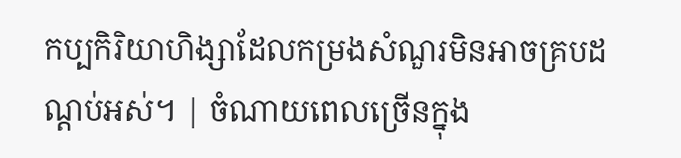កប្បកិរិយាហិង្សាដែលកម្រងសំណួរមិនអាចគ្របដណ្តប់អស់។ | ចំណាយពេលច្រើនក្នុង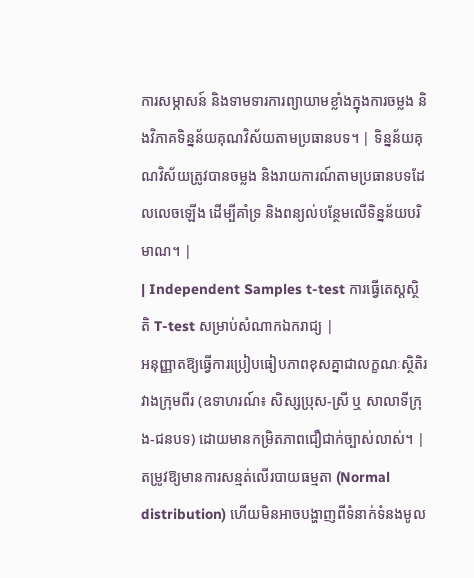ការសម្ភាសន៍ និងទាមទារការព្យាយាមខ្លាំងក្នុងការចម្លង និងវិភាគទិន្នន័យគុណវិស័យតាមប្រធានបទ។ | ទិន្នន័យគុណវិស័យត្រូវបានចម្លង និងរាយការណ៍តាមប្រធានបទដែលលេចឡើង ដើម្បីគាំទ្រ និងពន្យល់បន្ថែមលើទិន្នន័យបរិមាណ។ |
| Independent Samples t-test ការធ្វើតេស្តស្ថិតិ T-test សម្រាប់សំណាកឯករាជ្យ |
អនុញ្ញាតឱ្យធ្វើការប្រៀបធៀបភាពខុសគ្នាជាលក្ខណៈស្ថិតិរវាងក្រុមពីរ (ឧទាហរណ៍៖ សិស្សប្រុស-ស្រី ឬ សាលាទីក្រុង-ជនបទ) ដោយមានកម្រិតភាពជឿជាក់ច្បាស់លាស់។ | តម្រូវឱ្យមានការសន្មត់លើរបាយធម្មតា (Normal distribution) ហើយមិនអាចបង្ហាញពីទំនាក់ទំនងមូល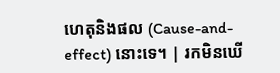ហេតុនិងផល (Cause-and-effect) នោះទេ។ | រកមិនឃើ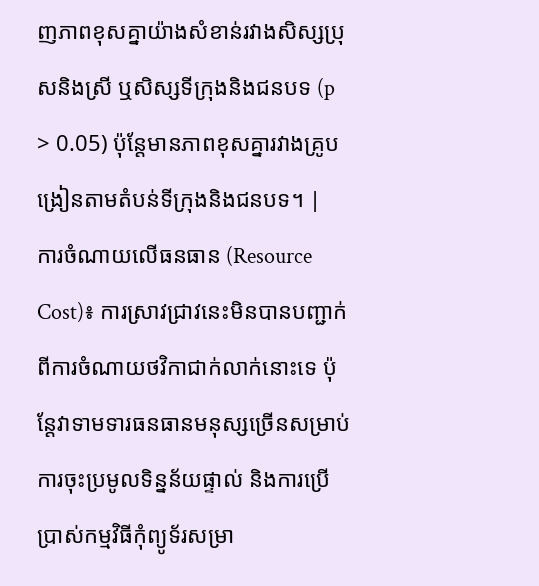ញភាពខុសគ្នាយ៉ាងសំខាន់រវាងសិស្សប្រុសនិងស្រី ឬសិស្សទីក្រុងនិងជនបទ (p > 0.05) ប៉ុន្តែមានភាពខុសគ្នារវាងគ្រូបង្រៀនតាមតំបន់ទីក្រុងនិងជនបទ។ |
ការចំណាយលើធនធាន (Resource Cost)៖ ការស្រាវជ្រាវនេះមិនបានបញ្ជាក់ពីការចំណាយថវិកាជាក់លាក់នោះទេ ប៉ុន្តែវាទាមទារធនធានមនុស្សច្រើនសម្រាប់ការចុះប្រមូលទិន្នន័យផ្ទាល់ និងការប្រើប្រាស់កម្មវិធីកុំព្យូទ័រសម្រា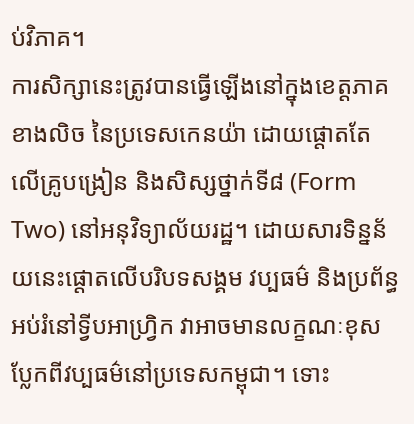ប់វិភាគ។
ការសិក្សានេះត្រូវបានធ្វើឡើងនៅក្នុងខេត្តភាគខាងលិច នៃប្រទេសកេនយ៉ា ដោយផ្តោតតែលើគ្រូបង្រៀន និងសិស្សថ្នាក់ទី៨ (Form Two) នៅអនុវិទ្យាល័យរដ្ឋ។ ដោយសារទិន្នន័យនេះផ្តោតលើបរិបទសង្គម វប្បធម៌ និងប្រព័ន្ធអប់រំនៅទ្វីបអាហ្រ្វិក វាអាចមានលក្ខណៈខុសប្លែកពីវប្បធម៌នៅប្រទេសកម្ពុជា។ ទោះ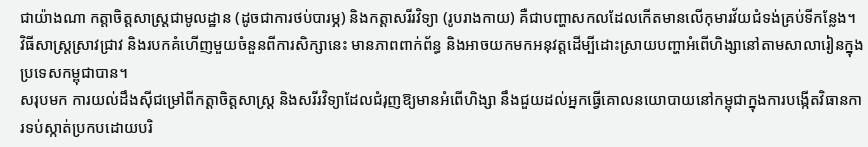ជាយ៉ាងណា កត្តាចិត្តសាស្ត្រជាមូលដ្ឋាន (ដូចជាការថប់បារម្ភ) និងកត្តាសរីរវិទ្យា (រូបរាងកាយ) គឺជាបញ្ហាសកលដែលកើតមានលើកុមារវ័យជំទង់គ្រប់ទីកន្លែង។
វិធីសាស្ត្រស្រាវជ្រាវ និងរបកគំហើញមួយចំនួនពីការសិក្សានេះ មានភាពពាក់ព័ន្ធ និងអាចយកមកអនុវត្តដើម្បីដោះស្រាយបញ្ហាអំពើហិង្សានៅតាមសាលារៀនក្នុងប្រទេសកម្ពុជាបាន។
សរុបមក ការយល់ដឹងស៊ីជម្រៅពីកត្តាចិត្តសាស្ត្រ និងសរីរវិទ្យាដែលជំរុញឱ្យមានអំពើហិង្សា នឹងជួយដល់អ្នកធ្វើគោលនយោបាយនៅកម្ពុជាក្នុងការបង្កើតវិធានការទប់ស្កាត់ប្រកបដោយបរិ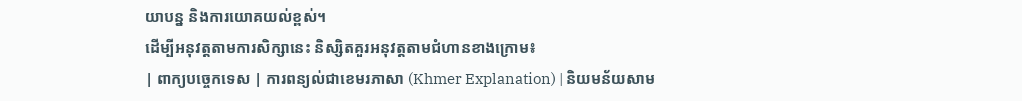យាបន្ន និងការយោគយល់ខ្ពស់។
ដើម្បីអនុវត្តតាមការសិក្សានេះ និស្សិតគួរអនុវត្តតាមជំហានខាងក្រោម៖
| ពាក្យបច្ចេកទេស | ការពន្យល់ជាខេមរភាសា (Khmer Explanation) | និយមន័យសាម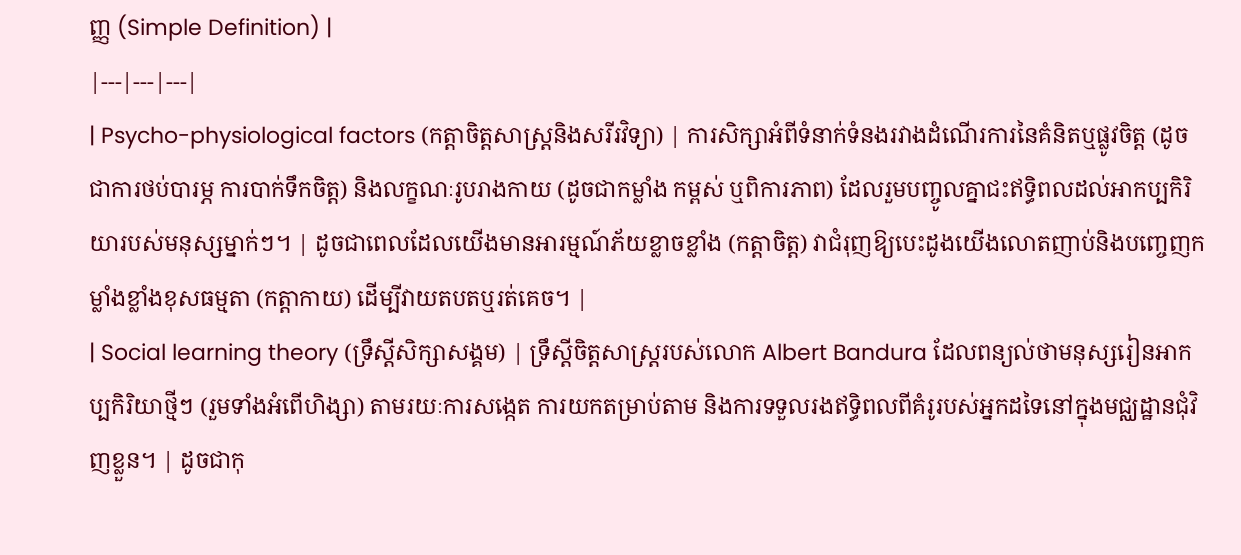ញ្ញ (Simple Definition) |
|---|---|---|
| Psycho-physiological factors (កត្តាចិត្តសាស្ត្រនិងសរីរវិទ្យា) | ការសិក្សាអំពីទំនាក់ទំនងរវាងដំណើរការនៃគំនិតឬផ្លូវចិត្ត (ដូចជាការថប់បារម្ភ ការបាក់ទឹកចិត្ត) និងលក្ខណៈរូបរាងកាយ (ដូចជាកម្លាំង កម្ពស់ ឬពិការភាព) ដែលរួមបញ្ចូលគ្នាជះឥទ្ធិពលដល់អាកប្បកិរិយារបស់មនុស្សម្នាក់ៗ។ | ដូចជាពេលដែលយើងមានអារម្មណ៍ភ័យខ្លាចខ្លាំង (កត្តាចិត្ត) វាជំរុញឱ្យបេះដូងយើងលោតញាប់និងបញ្ចេញកម្លាំងខ្លាំងខុសធម្មតា (កត្តាកាយ) ដើម្បីវាយតបតឬរត់គេច។ |
| Social learning theory (ទ្រឹស្តីសិក្សាសង្គម) | ទ្រឹស្តីចិត្តសាស្ត្ររបស់លោក Albert Bandura ដែលពន្យល់ថាមនុស្សរៀនអាកប្បកិរិយាថ្មីៗ (រួមទាំងអំពើហិង្សា) តាមរយៈការសង្កេត ការយកតម្រាប់តាម និងការទទួលរងឥទ្ធិពលពីគំរូរបស់អ្នកដទៃនៅក្នុងមជ្ឈដ្ឋានជុំវិញខ្លួន។ | ដូចជាកុ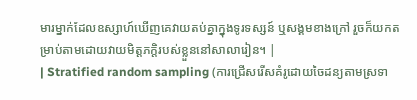មារម្នាក់ដែលឧស្សាហ៍ឃើញគេវាយតប់គ្នាក្នុងទូរទស្សន៍ ឬសង្គមខាងក្រៅ រួចក៏យកតម្រាប់តាមដោយវាយមិត្តភក្តិរបស់ខ្លួននៅសាលារៀន។ |
| Stratified random sampling (ការជ្រើសរើសគំរូដោយចៃដន្យតាមស្រទា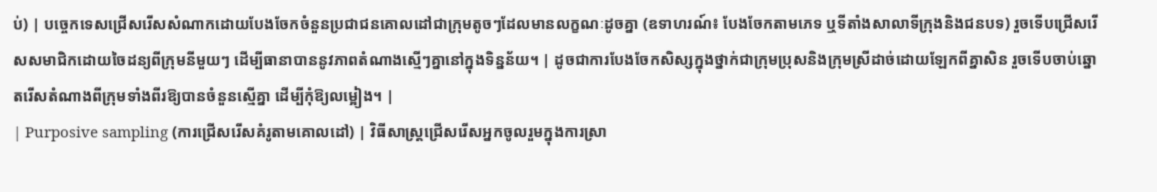ប់) | បច្ចេកទេសជ្រើសរើសសំណាកដោយបែងចែកចំនួនប្រជាជនគោលដៅជាក្រុមតូចៗដែលមានលក្ខណៈដូចគ្នា (ឧទាហរណ៍៖ បែងចែកតាមភេទ ឬទីតាំងសាលាទីក្រុងនិងជនបទ) រួចទើបជ្រើសរើសសមាជិកដោយចៃដន្យពីក្រុមនីមួយៗ ដើម្បីធានាបាននូវភាពតំណាងស្មើៗគ្នានៅក្នុងទិន្នន័យ។ | ដូចជាការបែងចែកសិស្សក្នុងថ្នាក់ជាក្រុមប្រុសនិងក្រុមស្រីដាច់ដោយឡែកពីគ្នាសិន រួចទើបចាប់ឆ្នោតរើសតំណាងពីក្រុមទាំងពីរឱ្យបានចំនួនស្មើគ្នា ដើម្បីកុំឱ្យលម្អៀង។ |
| Purposive sampling (ការជ្រើសរើសគំរូតាមគោលដៅ) | វិធីសាស្ត្រជ្រើសរើសអ្នកចូលរួមក្នុងការស្រា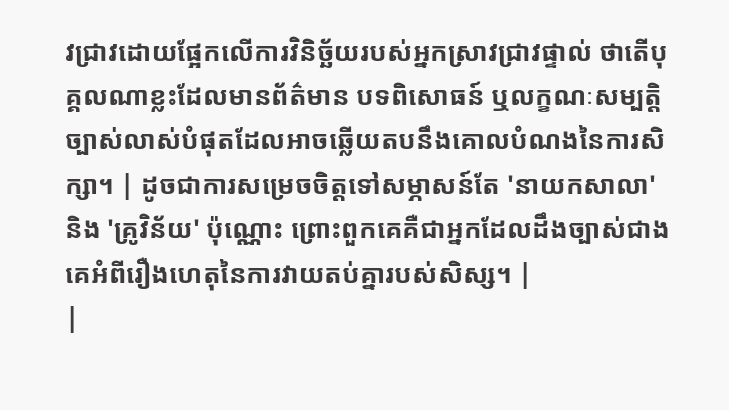វជ្រាវដោយផ្អែកលើការវិនិច្ឆ័យរបស់អ្នកស្រាវជ្រាវផ្ទាល់ ថាតើបុគ្គលណាខ្លះដែលមានព័ត៌មាន បទពិសោធន៍ ឬលក្ខណៈសម្បត្តិច្បាស់លាស់បំផុតដែលអាចឆ្លើយតបនឹងគោលបំណងនៃការសិក្សា។ | ដូចជាការសម្រេចចិត្តទៅសម្ភាសន៍តែ 'នាយកសាលា' និង 'គ្រូវិន័យ' ប៉ុណ្ណោះ ព្រោះពួកគេគឺជាអ្នកដែលដឹងច្បាស់ជាងគេអំពីរឿងហេតុនៃការវាយតប់គ្នារបស់សិស្ស។ |
|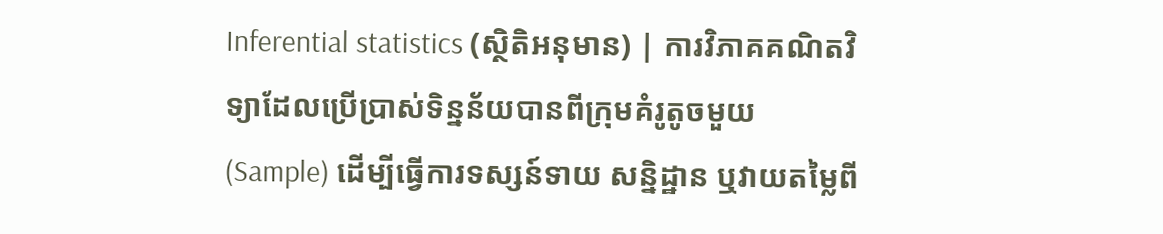Inferential statistics (ស្ថិតិអនុមាន) | ការវិភាគគណិតវិទ្យាដែលប្រើប្រាស់ទិន្នន័យបានពីក្រុមគំរូតូចមួយ (Sample) ដើម្បីធ្វើការទស្សន៍ទាយ សន្និដ្ឋាន ឬវាយតម្លៃពី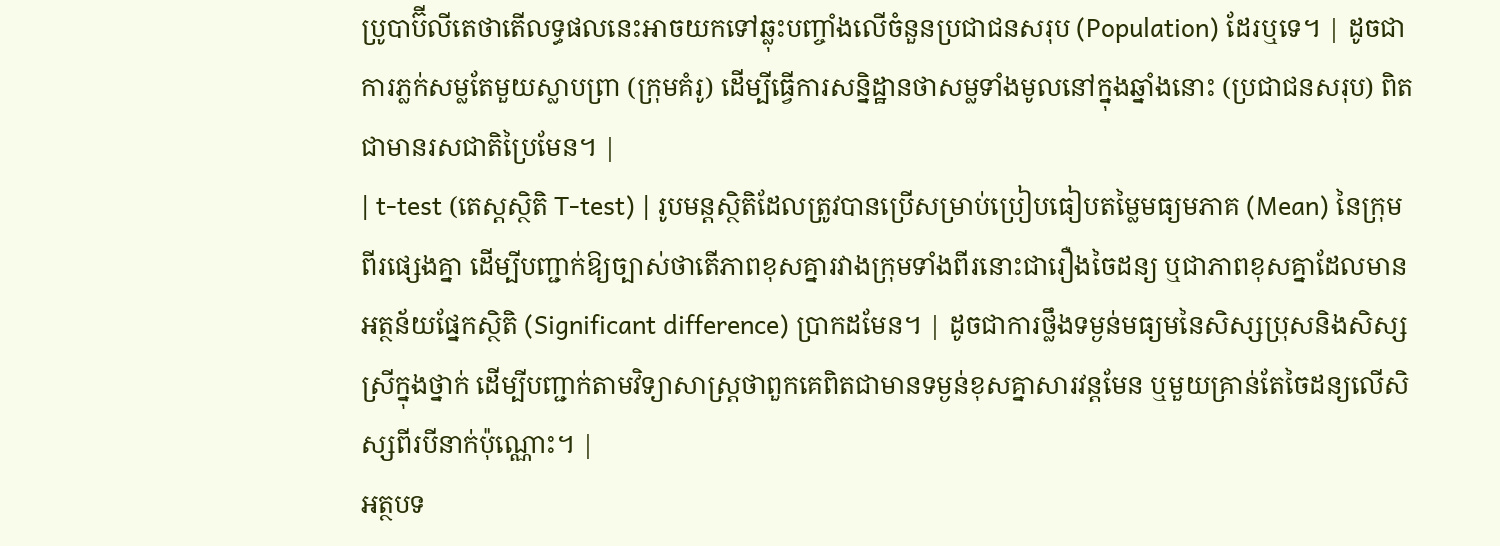ប្រូបាប៊ីលីតេថាតើលទ្ធផលនេះអាចយកទៅឆ្លុះបញ្ចាំងលើចំនួនប្រជាជនសរុប (Population) ដែរឬទេ។ | ដូចជាការភ្លក់សម្លតែមួយស្លាបព្រា (ក្រុមគំរូ) ដើម្បីធ្វើការសន្និដ្ឋានថាសម្លទាំងមូលនៅក្នុងឆ្នាំងនោះ (ប្រជាជនសរុប) ពិតជាមានរសជាតិប្រៃមែន។ |
| t-test (តេស្តស្ថិតិ T-test) | រូបមន្តស្ថិតិដែលត្រូវបានប្រើសម្រាប់ប្រៀបធៀបតម្លៃមធ្យមភាគ (Mean) នៃក្រុមពីរផ្សេងគ្នា ដើម្បីបញ្ជាក់ឱ្យច្បាស់ថាតើភាពខុសគ្នារវាងក្រុមទាំងពីរនោះជារឿងចៃដន្យ ឬជាភាពខុសគ្នាដែលមានអត្ថន័យផ្នែកស្ថិតិ (Significant difference) ប្រាកដមែន។ | ដូចជាការថ្លឹងទម្ងន់មធ្យមនៃសិស្សប្រុសនិងសិស្សស្រីក្នុងថ្នាក់ ដើម្បីបញ្ជាក់តាមវិទ្យាសាស្ត្រថាពួកគេពិតជាមានទម្ងន់ខុសគ្នាសារវន្តមែន ឬមួយគ្រាន់តែចៃដន្យលើសិស្សពីរបីនាក់ប៉ុណ្ណោះ។ |
អត្ថបទ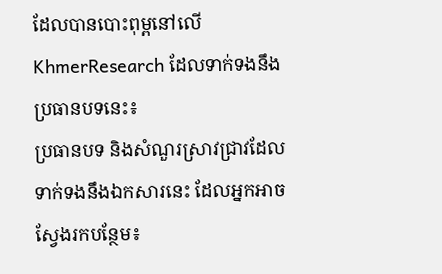ដែលបានបោះពុម្ពនៅលើ KhmerResearch ដែលទាក់ទងនឹងប្រធានបទនេះ៖
ប្រធានបទ និងសំណួរស្រាវជ្រាវដែលទាក់ទងនឹងឯកសារនេះ ដែលអ្នកអាចស្វែងរកបន្ថែម៖